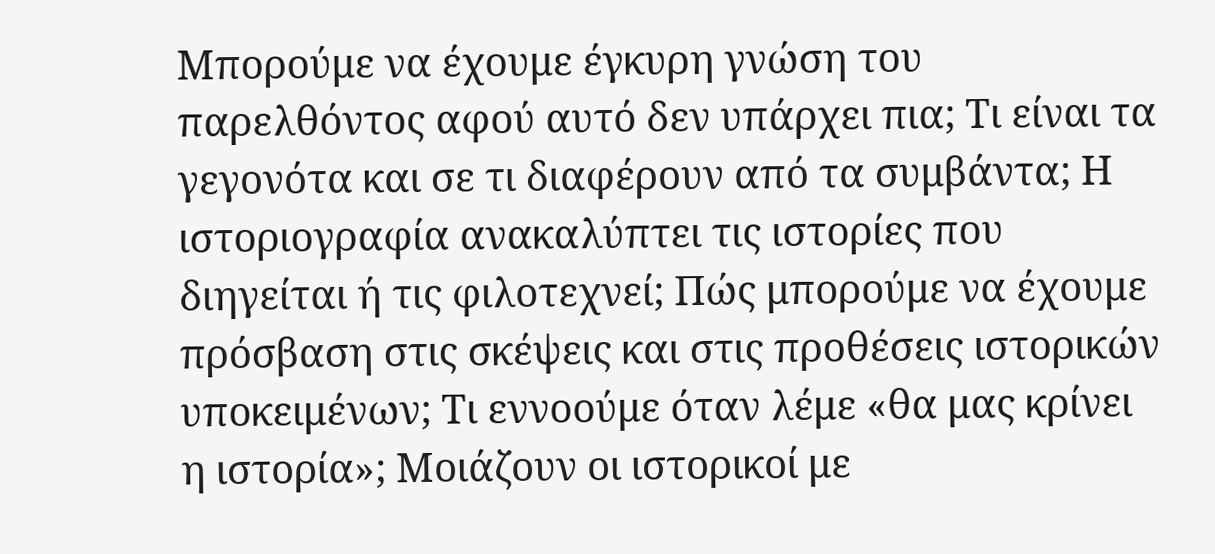Μπορούμε να έχουμε έγκυρη γνώση του παρελθόντος αφού αυτό δεν υπάρχει πια; Τι είναι τα γεγονότα και σε τι διαφέρουν από τα συμβάντα; Η ιστοριογραφία ανακαλύπτει τις ιστορίες που διηγείται ή τις φιλοτεχνεί; Πώς μπορούμε να έχουμε πρόσβαση στις σκέψεις και στις προθέσεις ιστορικών υποκειμένων; Τι εννοούμε όταν λέμε «θα μας κρίνει η ιστορία»; Μοιάζουν οι ιστορικοί με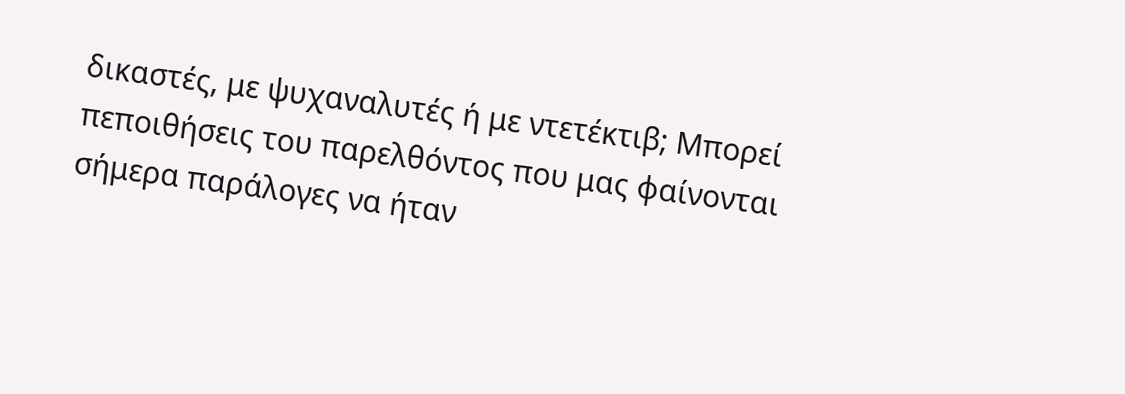δικαστές, με ψυχαναλυτές ή με ντετέκτιβ; Μπορεί πεποιθήσεις του παρελθόντος που μας φαίνονται σήμερα παράλογες να ήταν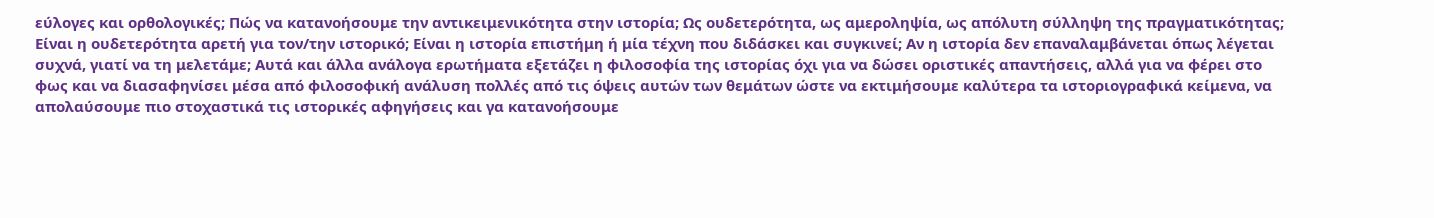εύλογες και ορθολογικές; Πώς να κατανοήσουμε την αντικειμενικότητα στην ιστορία; Ως ουδετερότητα, ως αμεροληψία, ως απόλυτη σύλληψη της πραγματικότητας; Είναι η ουδετερότητα αρετή για τον/την ιστορικό; Είναι η ιστορία επιστήμη ή μία τέχνη που διδάσκει και συγκινεί; Αν η ιστορία δεν επαναλαμβάνεται όπως λέγεται συχνά, γιατί να τη μελετάμε; Αυτά και άλλα ανάλογα ερωτήματα εξετάζει η φιλοσοφία της ιστορίας όχι για να δώσει οριστικές απαντήσεις, αλλά για να φέρει στο φως και να διασαφηνίσει μέσα από φιλοσοφική ανάλυση πολλές από τις όψεις αυτών των θεμάτων ώστε να εκτιμήσουμε καλύτερα τα ιστοριογραφικά κείμενα, να απολαύσουμε πιο στοχαστικά τις ιστορικές αφηγήσεις και γα κατανοήσουμε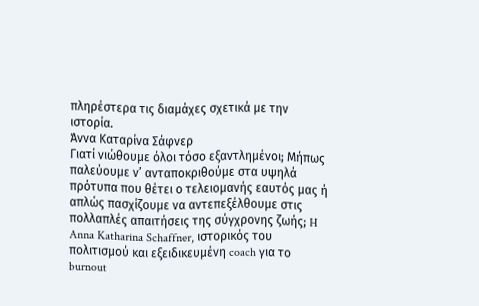πληρέστερα τις διαμάχες σχετικά με την ιστορία.
Άννα Καταρίνα Σάφνερ
Γιατί νιώθουμε όλοι τόσο εξαντλημένοι; Μήπως παλεύουμε ν’ ανταποκριθούμε στα υψηλά πρότυπα που θέτει ο τελειομανής εαυτός μας ή απλώς πασχίζουμε να αντεπεξέλθουμε στις πολλαπλές απαιτήσεις της σύγχρονης ζωής; H Anna Katharina Schaffner, ιστορικός του πολιτισμού και εξειδικευμένη coach για το burnout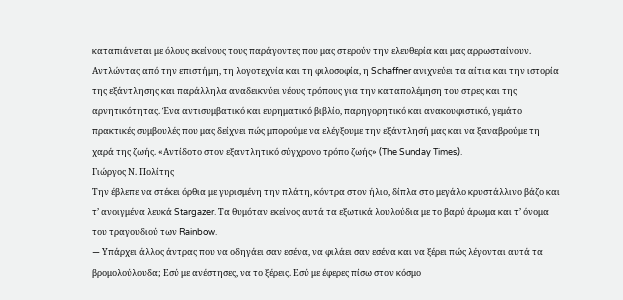καταπιάνεται με όλους εκείνους τους παράγοντες που μας στερούν την ελευθερία και μας αρρωσταίνουν.
Αντλώντας από την επιστήμη, τη λογοτεχνία και τη φιλοσοφία, η Schaffner ανιχνεύει τα αίτια και την ιστορία της εξάντλησης και παράλληλα αναδεικνύει νέους τρόπους για την καταπολέμηση του στρες και της αρνητικότητας. Ένα αντισυμβατικό και ευρηματικό βιβλίο, παρηγορητικό και ανακουφιστικό, γεμάτο πρακτικές συμβουλές που μας δείχνει πώς μπορούμε να ελέγξουμε την εξάντλησή μας και να ξαναβρούμε τη χαρά της ζωής. «Αντίδοτο στον εξαντλητικό σύγχρονο τρόπο ζωής» (The Sunday Times).
Γιώργος Ν. Πολίτης
Tην έβλεπε να στέκει όρθια με γυρισμένη την πλάτη, κόντρα στον ήλιο, δίπλα στο μεγάλο κρυστάλλινο βάζο και τ’ ανοιγμένα λευκά Stargazer. Τα θυμόταν εκείνος αυτά τα εξωτικά λουλούδια με το βαρύ άρωμα και τ’ όνομα του τραγουδιού των Rainbow.
— Yπάρχει άλλος άντρας που να οδηγάει σαν εσένα, να φιλάει σαν εσένα και να ξέρει πώς λέγονται αυτά τα βρομολούλουδα; Εσύ με ανέστησες, να το ξέρεις. Εσύ με έφερες πίσω στον κόσμο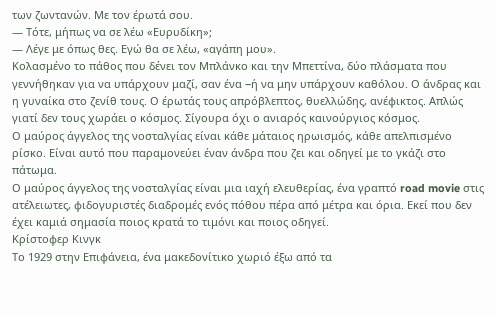των ζωντανών. Με τον έρωτά σου.
— Τότε, μήπως να σε λέω «Ευρυδίκη»;
— Λέγε με όπως θες. Εγώ θα σε λέω, «αγάπη μου».
Κολασμένο το πάθος που δένει τον Μπλάνκο και την Μπεττίνα, δύο πλάσματα που γεννήθηκαν για να υπάρχουν μαζί, σαν ένα −ή να μην υπάρχουν καθόλου. Ο άνδρας και η γυναίκα στο ζενίθ τους. Ο έρωτάς τους απρόβλεπτος, θυελλώδης, ανέφικτος. Απλώς γιατί δεν τους χωράει ο κόσμος. Σίγουρα όχι ο ανιαρός καινούργιος κόσμος.
Ο μαύρος άγγελος της νοσταλγίας είναι κάθε μάταιος ηρωισμός, κάθε απελπισμένο ρίσκο. Είναι αυτό που παραμονεύει έναν άνδρα που ζει και οδηγεί με το γκάζι στο πάτωμα.
Ο μαύρος άγγελος της νοσταλγίας είναι μια ιαχή ελευθερίας, ένα γραπτό road movie στις ατέλειωτες, φιδογυριστές διαδρομές ενός πόθου πέρα από μέτρα και όρια. Εκεί που δεν έχει καμιά σημασία ποιος κρατά το τιμόνι και ποιος οδηγεί.
Κρίστοφερ Κινγκ
Το 1929 στην Επιφάνεια, ένα μακεδονίτικο χωριό έξω από τα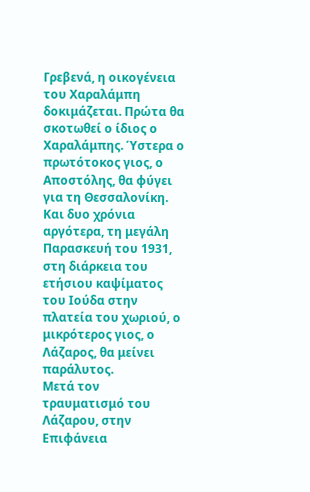Γρεβενά, η οικογένεια του Χαραλάμπη δοκιμάζεται. Πρώτα θα σκοτωθεί ο ίδιος ο Χαραλάμπης. Ύστερα ο πρωτότοκος γιος, ο Αποστόλης, θα φύγει για τη Θεσσαλονίκη. Και δυο χρόνια αργότερα, τη μεγάλη Παρασκευή του 1931, στη διάρκεια του ετήσιου καψίματος του Ιούδα στην πλατεία του χωριού, ο μικρότερος γιος, ο Λάζαρος, θα μείνει παράλυτος.
Μετά τον τραυματισμό του Λάζαρου, στην Επιφάνεια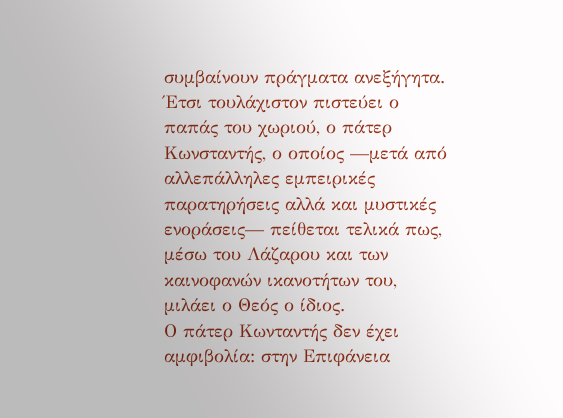συμβαίνουν πράγματα ανεξήγητα. Έτσι τουλάχιστον πιστεύει ο παπάς του χωριού, ο πάτερ Κωνσταντής, ο οποίος —μετά από αλλεπάλληλες εμπειρικές παρατηρήσεις αλλά και μυστικές ενοράσεις— πείθεται τελικά πως, μέσω του Λάζαρου και των καινοφανών ικανοτήτων του, μιλάει ο Θεός ο ίδιος.
Ο πάτερ Κωνταντής δεν έχει αμφιβολία: στην Επιφάνεια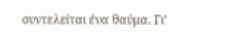συντελείται ένα θαύμα. Γι’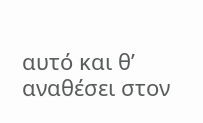αυτό και θ’ αναθέσει στον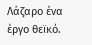Λάζαρο ένα έργο θεϊκό.